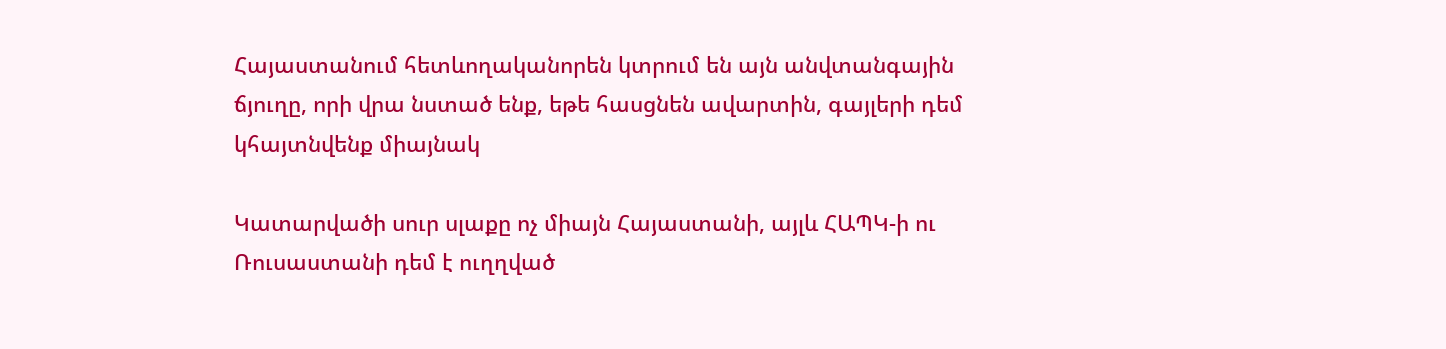Հայաստանում հետևողականորեն կտրում են այն անվտանգային ճյուղը, որի վրա նստած ենք, եթե հասցնեն ավարտին, գայլերի դեմ կհայտնվենք միայնակ

Կատարվածի սուր սլաքը ոչ միայն Հայաստանի, այլև ՀԱՊԿ-ի ու Ռուսաստանի դեմ է ուղղված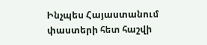Ինչպես Հայաստանում փաստերի հետ հաշվի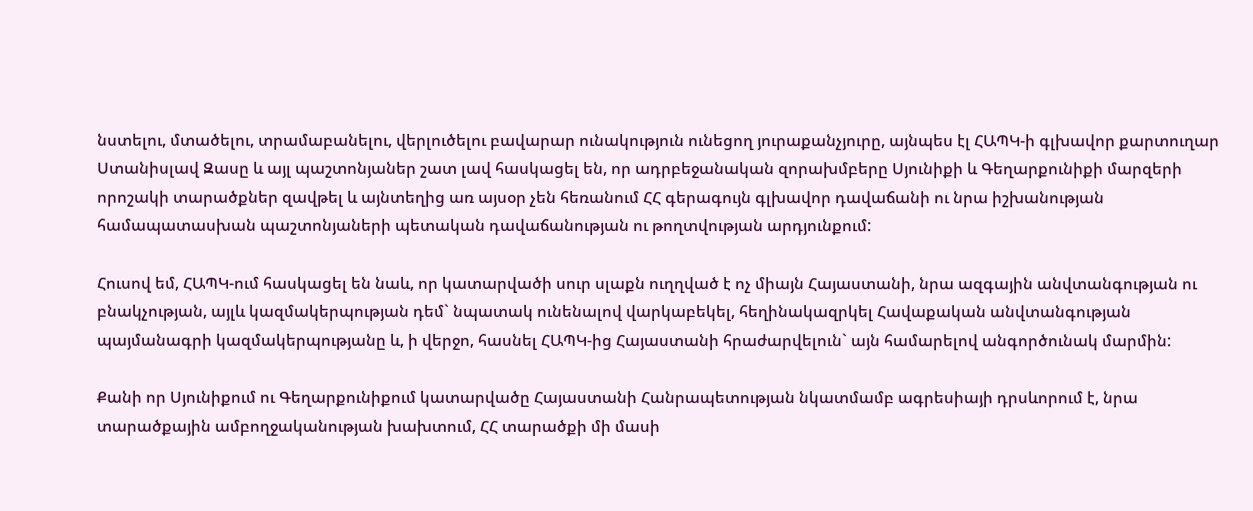նստելու, մտածելու, տրամաբանելու, վերլուծելու բավարար ունակություն ունեցող յուրաքանչյուրը, այնպես էլ ՀԱՊԿ-ի գլխավոր քարտուղար Ստանիսլավ Զասը և այլ պաշտոնյաներ շատ լավ հասկացել են, որ ադրբեջանական զորախմբերը Սյունիքի և Գեղարքունիքի մարզերի որոշակի տարածքներ զավթել և այնտեղից առ այսօր չեն հեռանում ՀՀ գերագույն գլխավոր դավաճանի ու նրա իշխանության համապատասխան պաշտոնյաների պետական դավաճանության ու թողտվության արդյունքում:

Հուսով եմ, ՀԱՊԿ-ում հասկացել են նաև, որ կատարվածի սուր սլաքն ուղղված է ոչ միայն Հայաստանի, նրա ազգային անվտանգության ու բնակչության, այլև կազմակերպության դեմ` նպատակ ունենալով վարկաբեկել, հեղինակազրկել Հավաքական անվտանգության պայմանագրի կազմակերպությանը և, ի վերջո, հասնել ՀԱՊԿ-ից Հայաստանի հրաժարվելուն` այն համարելով անգործունակ մարմին:

Քանի որ Սյունիքում ու Գեղարքունիքում կատարվածը Հայաստանի Հանրապետության նկատմամբ ագրեսիայի դրսևորում է, նրա տարածքային ամբողջականության խախտում, ՀՀ տարածքի մի մասի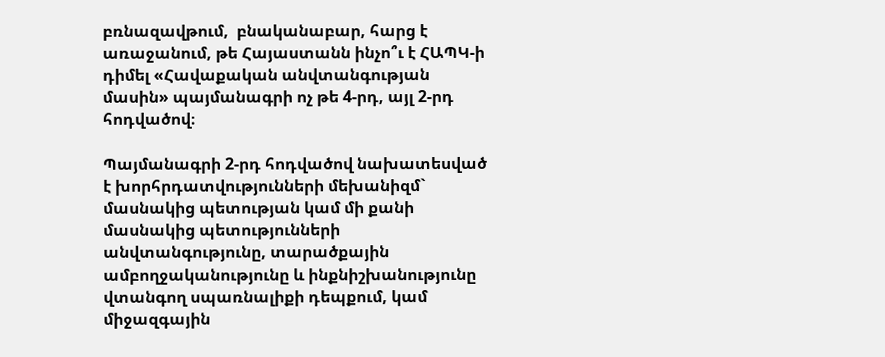բռնազավթում,  բնականաբար, հարց է առաջանում, թե Հայաստանն ինչո՞ւ է ՀԱՊԿ-ի դիմել «Հավաքական անվտանգության մասին» պայմանագրի ոչ թե 4-րդ, այլ 2-րդ հոդվածով։

Պայմանագրի 2-րդ հոդվածով նախատեսված է խորհրդատվությունների մեխանիզմ` մասնակից պետության կամ մի քանի մասնակից պետությունների անվտանգությունը, տարածքային ամբողջականությունը և ինքնիշխանությունը վտանգող սպառնալիքի դեպքում, կամ միջազգային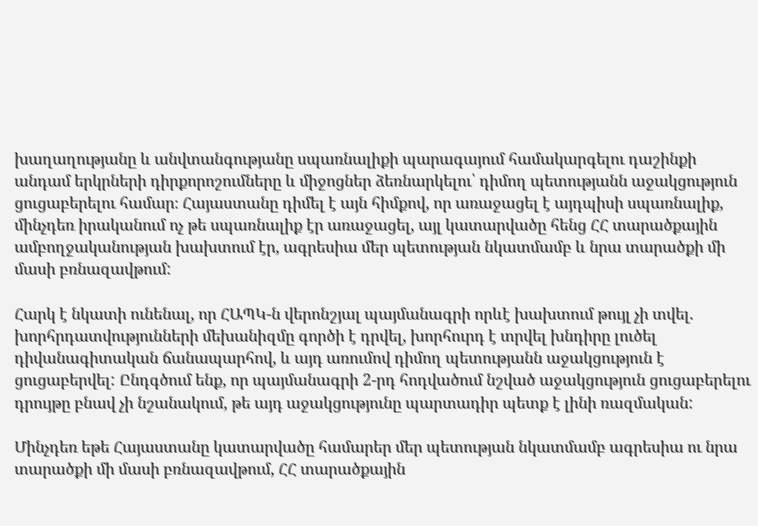խաղաղությանը և անվտանգությանը սպառնալիքի պարագայում համակարգելու դաշինքի անդամ երկրների դիրքորոշումները և միջոցներ ձեռնարկելու՝ դիմող պետությանն աջակցություն ցուցաբերելու համար։ Հայաստանը դիմել է այն հիմքով, որ առաջացել է այդպիսի սպառնալիք, մինչդեռ իրականում ոչ թե սպառնալիք էր առաջացել, այլ կատարվածը հենց ՀՀ տարածքային ամբողջականության խախտում էր, ագրեսիա մեր պետության նկատմամբ և նրա տարածքի մի մասի բռնազավթում:

Հարկ է նկատի ունենալ, որ ՀԱՊԿ-ն վերոնշյալ պայմանագրի որևէ խախտում թույլ չի տվել. խորհրդատվությունների մեխանիզմը գործի է դրվել, խորհուրդ է տրվել խնդիրը լուծել դիվանագիտական ճանապարհով, և այդ առումով դիմող պետությանն աջակցություն է ցուցաբերվել: Ընդգծում ենք, որ պայմանագրի 2-րդ հոդվածում նշված աջակցություն ցուցաբերելու դրույթը բնավ չի նշանակում, թե այդ աջակցությունը պարտադիր պետք է լինի ռազմական:

Մինչդեռ եթե Հայաստանը կատարվածը համարեր մեր պետության նկատմամբ ագրեսիա ու նրա տարածքի մի մասի բռնազավթում, ՀՀ տարածքային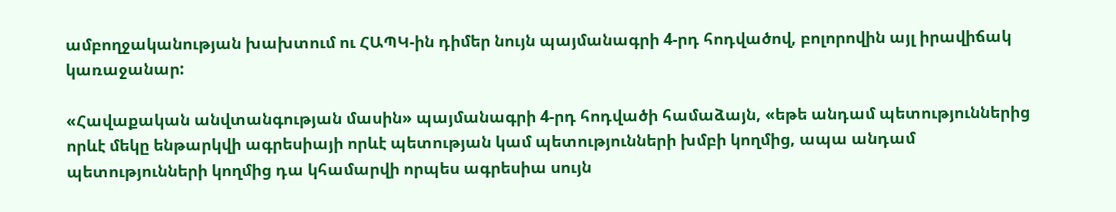ամբողջականության խախտում ու ՀԱՊԿ-ին դիմեր նույն պայմանագրի 4-րդ հոդվածով, բոլորովին այլ իրավիճակ կառաջանար:

«Հավաքական անվտանգության մասին» պայմանագրի 4-րդ հոդվածի համաձայն, «եթե անդամ պետություններից որևէ մեկը ենթարկվի ագրեսիայի որևէ պետության կամ պետությունների խմբի կողմից, ապա անդամ պետությունների կողմից դա կհամարվի որպես ագրեսիա սույն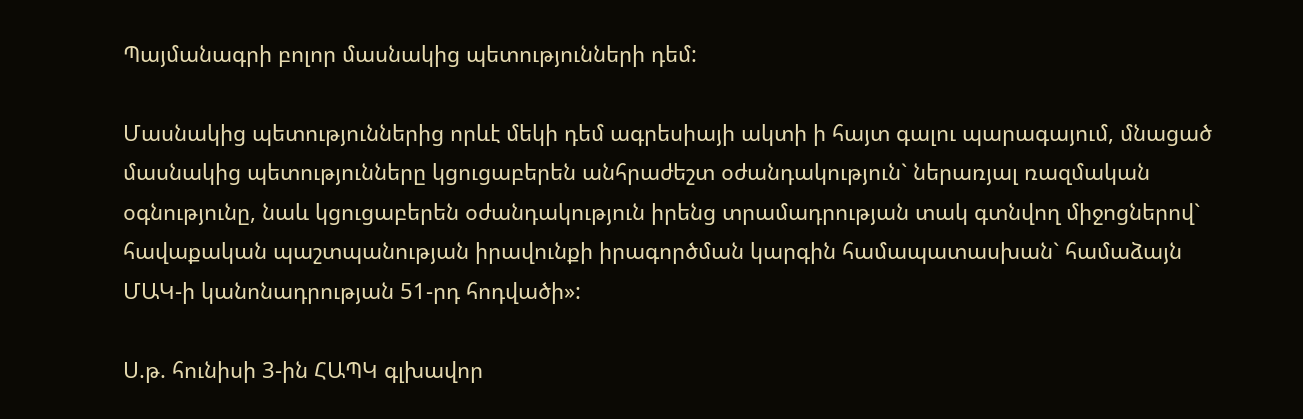Պայմանագրի բոլոր մասնակից պետությունների դեմ:

Մասնակից պետություններից որևէ մեկի դեմ ագրեսիայի ակտի ի հայտ գալու պարագայում, մնացած մասնակից պետությունները կցուցաբերեն անհրաժեշտ օժանդակություն` ներառյալ ռազմական օգնությունը, նաև կցուցաբերեն օժանդակություն իրենց տրամադրության տակ գտնվող միջոցներով` հավաքական պաշտպանության իրավունքի իրագործման կարգին համապատասխան` համաձայն ՄԱԿ-ի կանոնադրության 51-րդ հոդվածի»:

Ս.թ. հունիսի 3-ին ՀԱՊԿ գլխավոր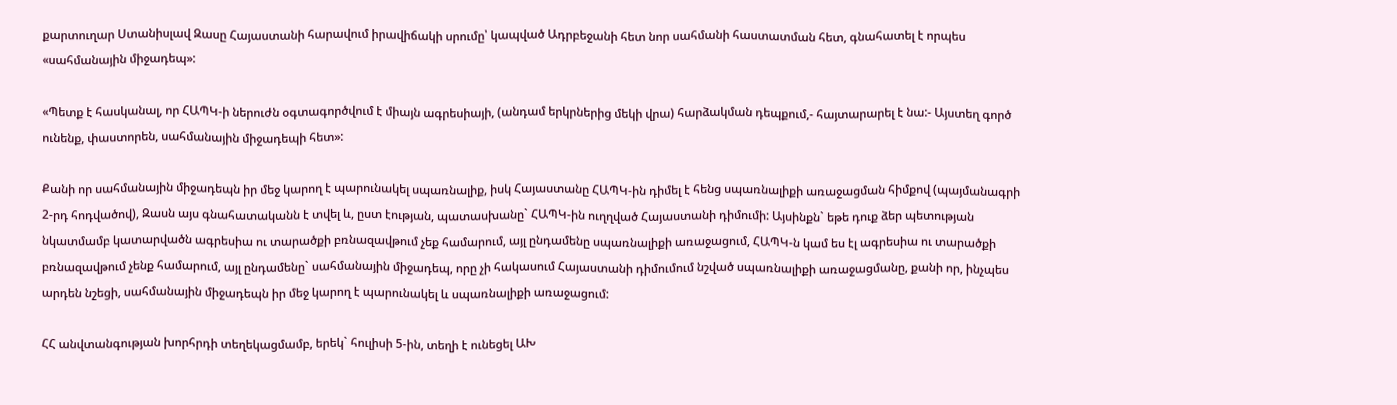քարտուղար Ստանիսլավ Զասը Հայաստանի հարավում իրավիճակի սրումը՝ կապված Ադրբեջանի հետ նոր սահմանի հաստատման հետ, գնահատել է որպես «սահմանային միջադեպ»:

«Պետք է հասկանալ, որ ՀԱՊԿ-ի ներուժն օգտագործվում է միայն ագրեսիայի, (անդամ երկրներից մեկի վրա) հարձակման դեպքում,- հայտարարել է նա:- Այստեղ գործ ունենք, փաստորեն, սահմանային միջադեպի հետ»:

Քանի որ սահմանային միջադեպն իր մեջ կարող է պարունակել սպառնալիք, իսկ Հայաստանը ՀԱՊԿ-ին դիմել է հենց սպառնալիքի առաջացման հիմքով (պայմանագրի 2-րդ հոդվածով), Զասն այս գնահատականն է տվել և, ըստ էության, պատասխանը` ՀԱՊԿ-ին ուղղված Հայաստանի դիմումի: Այսինքն` եթե դուք ձեր պետության նկատմամբ կատարվածն ագրեսիա ու տարածքի բռնազավթում չեք համարում, այլ ընդամենը սպառնալիքի առաջացում, ՀԱՊԿ-ն կամ ես էլ ագրեսիա ու տարածքի բռնազավթում չենք համարում, այլ ընդամենը` սահմանային միջադեպ, որը չի հակասում Հայաստանի դիմումում նշված սպառնալիքի առաջացմանը, քանի որ, ինչպես արդեն նշեցի, սահմանային միջադեպն իր մեջ կարող է պարունակել և սպառնալիքի առաջացում:

ՀՀ անվտանգության խորհրդի տեղեկացմամբ, երեկ` հուլիսի 5-ին, տեղի է ունեցել ԱԽ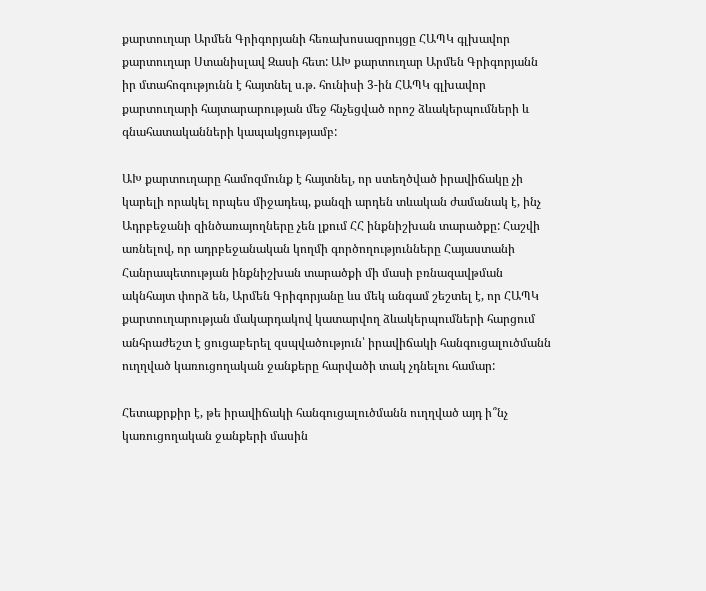քարտուղար Արմեն Գրիգորյանի հեռախոսազրույցը ՀԱՊԿ գլխավոր քարտուղար Ստանիսլավ Զասի հետ: ԱԽ քարտուղար Արմեն Գրիգորյանն իր մտահոգությունն է հայտնել ս.թ. հունիսի 3-ին ՀԱՊԿ գլխավոր քարտուղարի հայտարարության մեջ հնչեցված որոշ ձևակերպումների և գնահատականների կապակցությամբ:

ԱԽ քարտուղարը համոզմունք է հայտնել, որ ստեղծված իրավիճակը չի կարելի որակել որպես միջադեպ, քանզի արդեն տևական ժամանակ է, ինչ Ադրբեջանի զինծառայողները չեն լքում ՀՀ ինքնիշխան տարածքը: Հաշվի առնելով, որ ադրբեջանական կողմի գործողությունները Հայաստանի Հանրապետության ինքնիշխան տարածքի մի մասի բռնազավթման ակնհայտ փորձ են, Արմեն Գրիգորյանը ևս մեկ անգամ շեշտել է, որ ՀԱՊԿ քարտուղարության մակարդակով կատարվող ձևակերպումների հարցում անհրաժեշտ է ցուցաբերել զսպվածություն՝ իրավիճակի հանգուցալուծմանն ուղղված կառուցողական ջանքերը հարվածի տակ չդնելու համար:

Հետաքրքիր է, թե իրավիճակի հանգուցալուծմանն ուղղված այդ ի՞նչ կառուցողական ջանքերի մասին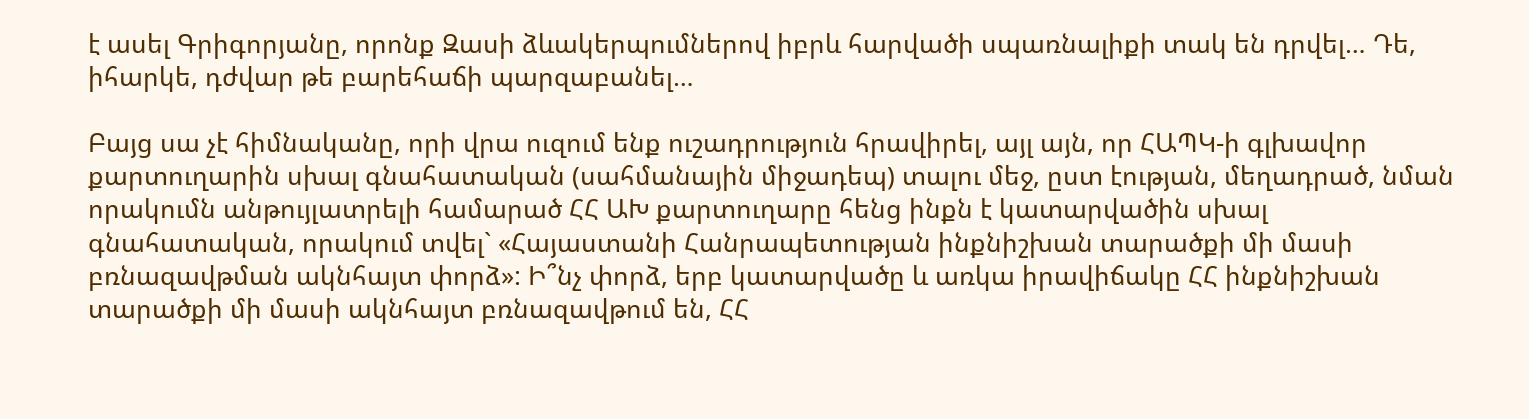է ասել Գրիգորյանը, որոնք Զասի ձևակերպումներով իբրև հարվածի սպառնալիքի տակ են դրվել… Դե, իհարկե, դժվար թե բարեհաճի պարզաբանել…

Բայց սա չէ հիմնականը, որի վրա ուզում ենք ուշադրություն հրավիրել, այլ այն, որ ՀԱՊԿ-ի գլխավոր քարտուղարին սխալ գնահատական (սահմանային միջադեպ) տալու մեջ, ըստ էության, մեղադրած, նման որակումն անթույլատրելի համարած ՀՀ ԱԽ քարտուղարը հենց ինքն է կատարվածին սխալ գնահատական, որակում տվել` «Հայաստանի Հանրապետության ինքնիշխան տարածքի մի մասի բռնազավթման ակնհայտ փորձ»: Ի՞նչ փորձ, երբ կատարվածը և առկա իրավիճակը ՀՀ ինքնիշխան տարածքի մի մասի ակնհայտ բռնազավթում են, ՀՀ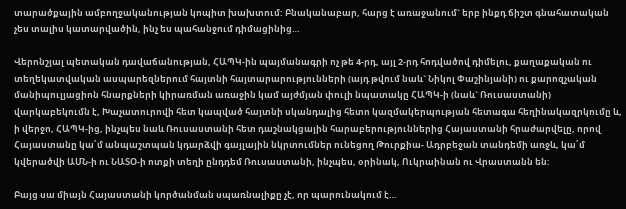տարածքային ամբողջականության կոպիտ խախտում: Բնականաբար, հարց է առաջանում` երբ ինքդ ճիշտ գնահատական չես տալիս կատարվածին, ինչ ես պահանջում դիմացինից…

Վերոնշյալ պետական դավաճանության, ՀԱՊԿ-ին պայմանագրի ոչ թե 4-րդ, այլ 2-րդ հոդվածով դիմելու, քաղաքական ու տեղեկատվական ասպարեզներում հայտնի հայտարարությունների (այդ թվում նաև` Նիկոլ Փաշինյանի) ու քարոզչական մանիպուլյացիոն հնարքների կիրառման առաջին կամ այժմյան փուլի նպատակը ՀԱՊԿ-ի (նաև` Ռուսաստանի) վարկաբեկումն է, Խաչատուրովի հետ կապված հայտնի սկանդալից հետո կազմակերպության հետագա հեղինակազրկումը և, ի վերջո, ՀԱՊԿ-ից, ինչպես նաև Ռուսաստանի հետ դաշնակցային հարաբերություններից Հայաստանի հրաժարվելը, որով Հայաստանը կա՛մ անպաշտպան կդարձվի գայլային նկրտումներ ունեցող Թուրքիա- Ադրբեջան տանդեմի առջև, կա՛մ կվերածվի ԱՄՆ-ի ու ՆԱՏՕ-ի ոտքի տեղի ընդդեմ Ռուսաստանի, ինչպես, օրինակ, Ուկրաինան ու Վրաստանն են:

Բայց սա միայն Հայաստանի կործանման սպառնալիքը չէ, որ պարունակում է…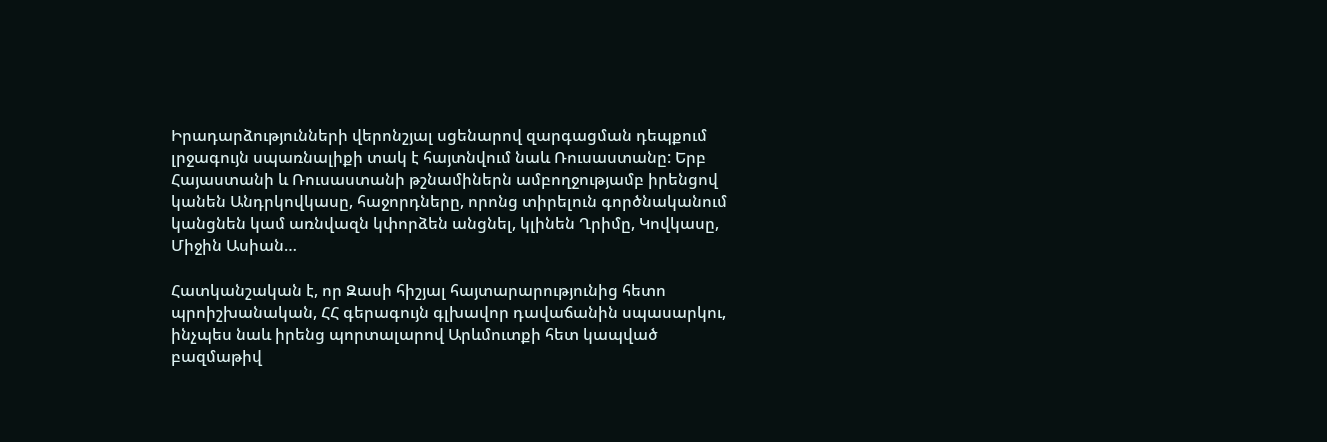Իրադարձությունների վերոնշյալ սցենարով զարգացման դեպքում լրջագույն սպառնալիքի տակ է հայտնվում նաև Ռուսաստանը: Երբ Հայաստանի և Ռուսաստանի թշնամիներն ամբողջությամբ իրենցով կանեն Անդրկովկասը, հաջորդները, որոնց տիրելուն գործնականում կանցնեն կամ առնվազն կփորձեն անցնել, կլինեն Ղրիմը, Կովկասը, Միջին Ասիան…

Հատկանշական է, որ Զասի հիշյալ հայտարարությունից հետո պրոիշխանական, ՀՀ գերագույն գլխավոր դավաճանին սպասարկու, ինչպես նաև իրենց պորտալարով Արևմուտքի հետ կապված բազմաթիվ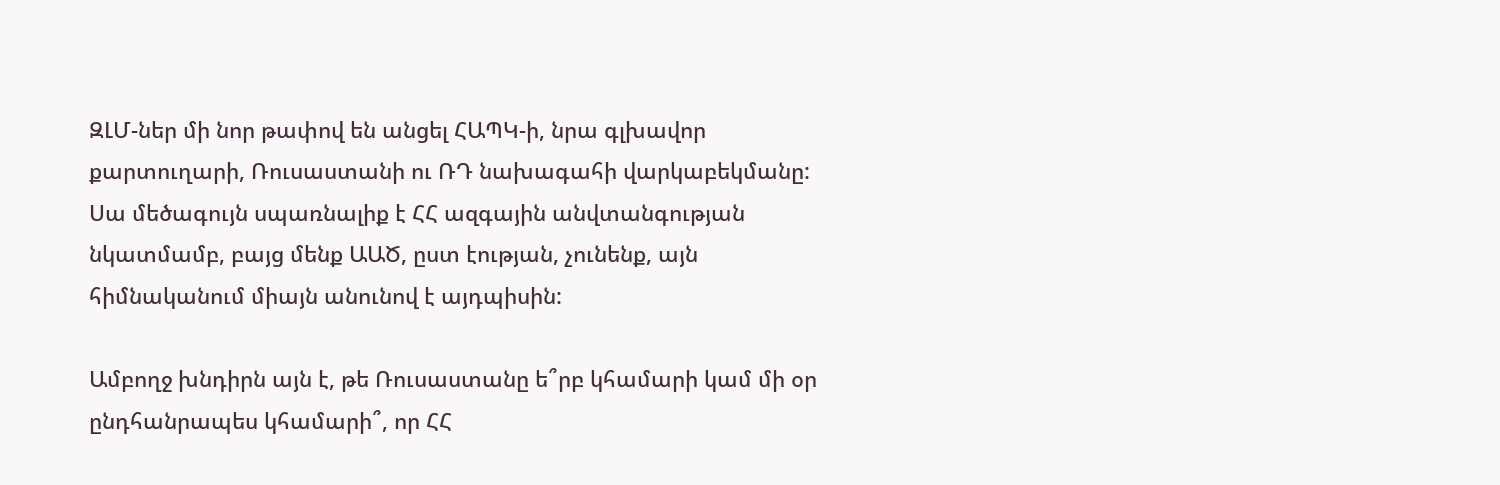ԶԼՄ-ներ մի նոր թափով են անցել ՀԱՊԿ-ի, նրա գլխավոր քարտուղարի, Ռուսաստանի ու ՌԴ նախագահի վարկաբեկմանը: Սա մեծագույն սպառնալիք է ՀՀ ազգային անվտանգության նկատմամբ, բայց մենք ԱԱԾ, ըստ էության, չունենք, այն հիմնականում միայն անունով է այդպիսին:

Ամբողջ խնդիրն այն է, թե Ռուսաստանը ե՞րբ կհամարի կամ մի օր ընդհանրապես կհամարի՞, որ ՀՀ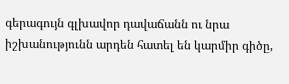գերագույն գլխավոր դավաճանն ու նրա իշխանությունն արդեն հատել են կարմիր գիծը,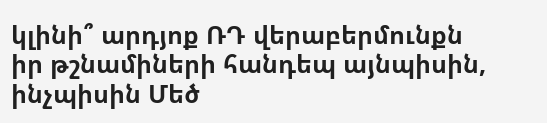կլինի՞ արդյոք ՌԴ վերաբերմունքն իր թշնամիների հանդեպ այնպիսին, ինչպիսին Մեծ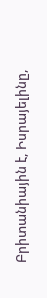Բրիտանիային է, Իսրայելինը,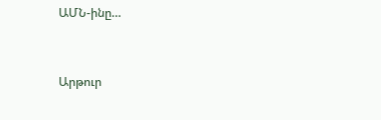ԱՄՆ-ինը…



Արթուր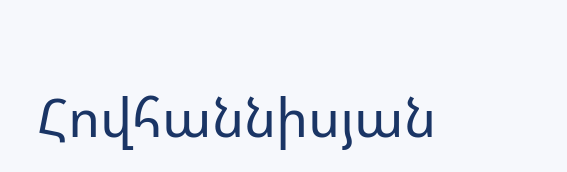Հովհաննիսյան